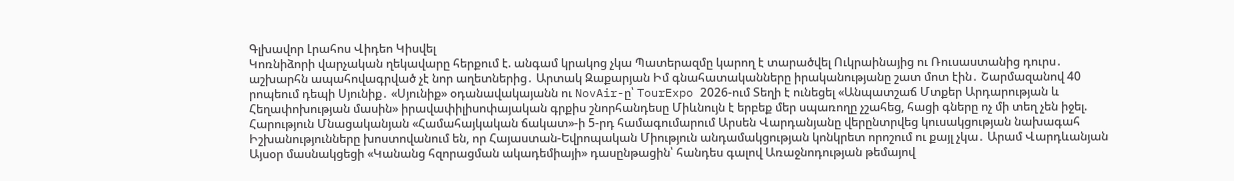Գլխավոր Լրահոս Վիդեո Կիսվել
Կոռնիձորի վարչական ղեկավարը հերքում է. անգամ կրակոց չկա Պատերազմը կարող է տարածվել Ուկրաինայից ու Ռուսաստանից դուրս․ աշխարհն ապահովագրված չէ նոր աղետներից․ Արտակ Զաքարյան Իմ գնահատականները իրականությանը շատ մոտ էին․ Շարմազանով 40 րոպեում դեպի Սյունիք․ «Սյունիք» օդանավակայանն ու NovAir-ը՝ TourExpo 2026-ում Տեղի է ունեցել «Անպատշաճ Մտքեր Արդարության և Հեղափոխության մասին» իրավափիլիսոփայական գրքիս շնորհանդեսը Միևնույն է երբեք մեր սպառողը չշահեց, հացի գները ոչ մի տեղ չեն իջել. Հարություն Մնացականյան «Համահայկական ճակատ»-ի 5-րդ համագումարում Արսեն Վարդանյանը վերընտրվեց կուսակցության նախագահ Իշխանությունները խոստովանում են, որ Հայաստան-Եվրոպական Միություն անդամակցության կոնկրետ որոշում ու քայլ չկա․ Արամ Վարդևանյան Այսօր մասնակցեցի «Կանանց հզորացման ակադեմիայի» դասընթացին՝ հանդես գալով Առաջնոդության թեմայով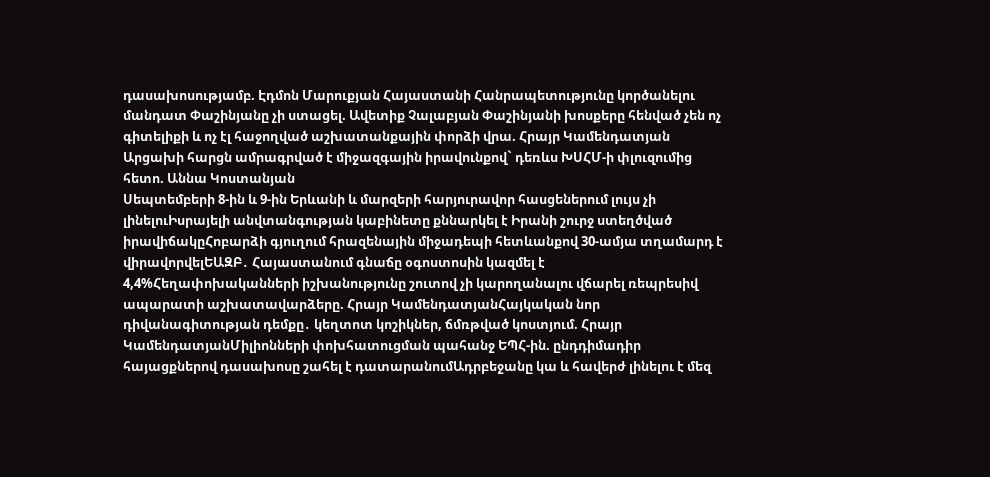դասախոսությամբ. Էդմոն Մարուքյան Հայաստանի Հանրապետությունը կործանելու մանդատ Փաշինյանը չի ստացել. Ավետիք Չալաբյան Փաշինյանի խոսքերը հենված չեն ոչ գիտելիքի և ոչ էլ հաջողված աշխատանքային փորձի վրա. Հրայր Կամենդատյան Արցախի հարցն ամրագրված է միջազգային իրավունքով` դեռևս ԽՍՀՄ-ի փլուզումից հետո. Աննա Կոստանյան
Սեպտեմբերի 8-ին և 9-ին Երևանի և մարզերի հարյուրավոր հասցեներում լույս չի լինելուԻսրայելի անվտանգության կաբինետը քննարկել է Իրանի շուրջ ստեղծված իրավիճակըՀոբարձի գյուղում հրազենային միջադեպի հետևանքով 30-ամյա տղամարդ է վիրավորվելԵԱԶԲ․ Հայաստանում գնաճը օգոստոսին կազմել է 4,4%Հեղափոխականների իշխանությունը շուտով չի կարողանալու վճարել ռեպրեսիվ ապարատի աշխատավարձերը. Հրայր ԿամենդատյանՀայկական նոր դիվանագիտության դեմքը․ կեղտոտ կոշիկներ, ճմռթված կոստյում. Հրայր ԿամենդատյանՄիլիոնների փոխհատուցման պահանջ ԵՊՀ-ին. ընդդիմադիր հայացքներով դասախոսը շահել է դատարանումԱդրբեջանը կա և հավերժ լինելու է մեզ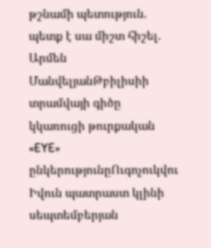թշնամի պետություն. պետք է սա միշտ հիշել. Արմեն ՄանվելյանԹբիլիսիի տրամվայի գիծը կկառուցի թուրքական «EYE» ընկերությունըՈւգոչուկվու Իվուն պատրաստ կլինի սեպտեմբերյան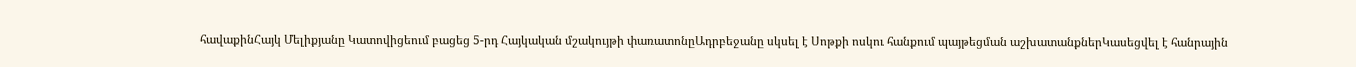հավաքինՀայկ Մելիքյանը Կատովիցեում բացեց 5-րդ Հայկական մշակույթի փառատոնըԱդրբեջանը սկսել է Սոթքի ոսկու հանքում պայթեցման աշխատանքներԿասեցվել է հանրային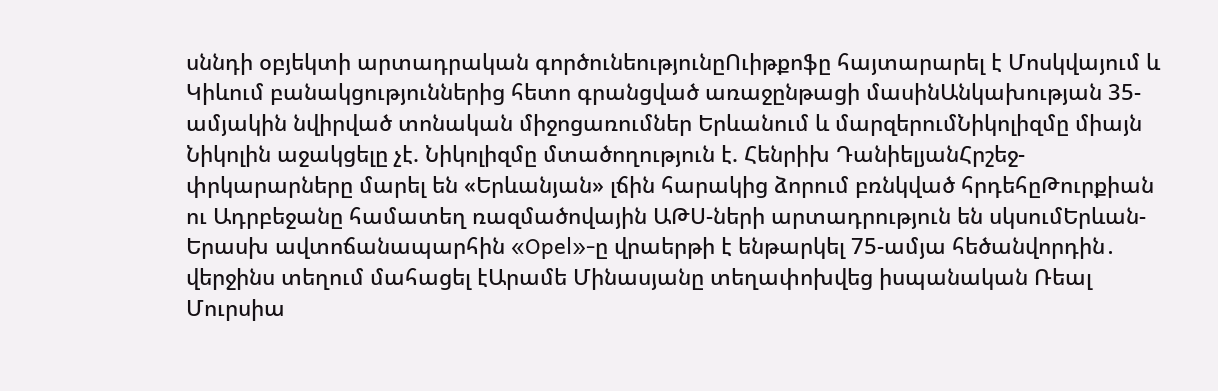սննդի օբյեկտի արտադրական գործունեությունըՈւիթքոֆը հայտարարել է Մոսկվայում և Կիևում բանակցություններից հետո գրանցված առաջընթացի մասինԱնկախության 35-ամյակին նվիրված տոնական միջոցառումներ Երևանում և մարզերումՆիկոլիզմը միայն Նիկոլին աջակցելը չէ. Նիկոլիզմը մտածողություն է. Հենրիխ ԴանիելյանՀրշեջ-փրկարարները մարել են «Երևանյան» լճին հարակից ձորում բռնկված հրդեհըԹուրքիան ու Ադրբեջանը համատեղ ռազմածովային ԱԹՍ-ների արտադրություն են սկսումԵրևան-Երասխ ավտոճանապարհին «Opel»-ը վրաերթի է ենթարկել 75-ամյա հեծանվորդին․ վերջինս տեղում մահացել էԱրամե Մինասյանը տեղափոխվեց իսպանական Ռեալ Մուրսիա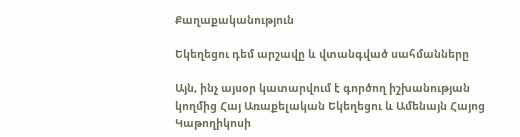Քաղաքականություն

Եկեղեցու դեմ արշավը և վտանգված սահմանները

Այն, ինչ այսօր կատարվում է գործող իշխանության կողմից Հայ Առաքելական Եկեղեցու և Ամենայն Հայոց Կաթողիկոսի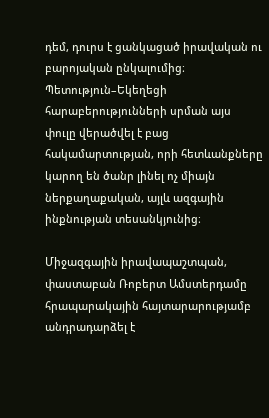դեմ, դուրս է ցանկացած իրավական ու բարոյական ընկալումից։ Պետություն–Եկեղեցի հարաբերությունների սրման այս փուլը վերածվել է բաց հակամարտության, որի հետևանքները կարող են ծանր լինել ոչ միայն ներքաղաքական, այլև ազգային ինքնության տեսանկյունից։

Միջազգային իրավապաշտպան, փաստաբան Ռոբերտ Ամստերդամը հրապարակային հայտարարությամբ անդրադարձել է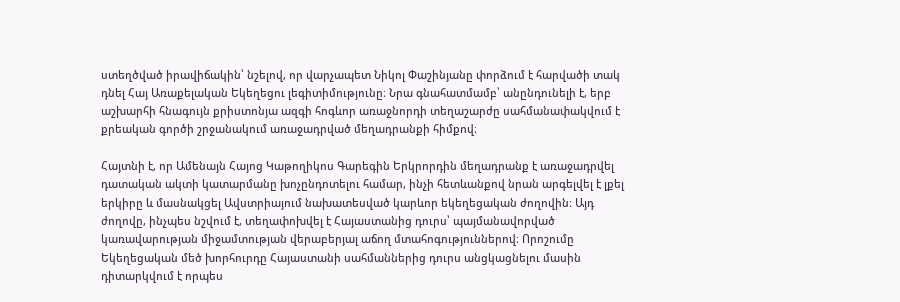ստեղծված իրավիճակին՝ նշելով, որ վարչապետ Նիկոլ Փաշինյանը փորձում է հարվածի տակ դնել Հայ Առաքելական Եկեղեցու լեգիտիմությունը։ Նրա գնահատմամբ՝ անընդունելի է, երբ աշխարհի հնագույն քրիստոնյա ազգի հոգևոր առաջնորդի տեղաշարժը սահմանափակվում է քրեական գործի շրջանակում առաջադրված մեղադրանքի հիմքով։

Հայտնի է, որ Ամենայն Հայոց Կաթողիկոս Գարեգին Երկրորդին մեղադրանք է առաջադրվել դատական ակտի կատարմանը խոչընդոտելու համար, ինչի հետևանքով նրան արգելվել է լքել երկիրը և մասնակցել Ավստրիայում նախատեսված կարևոր եկեղեցական ժողովին։ Այդ ժողովը, ինչպես նշվում է, տեղափոխվել է Հայաստանից դուրս՝ պայմանավորված կառավարության միջամտության վերաբերյալ աճող մտահոգություններով։ Որոշումը Եկեղեցական մեծ խորհուրդը Հայաստանի սահմաններից դուրս անցկացնելու մասին դիտարկվում է որպես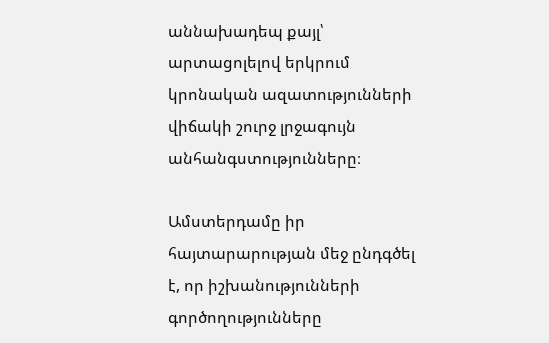աննախադեպ քայլ՝ արտացոլելով երկրում կրոնական ազատությունների վիճակի շուրջ լրջագույն անհանգստությունները։

Ամստերդամը իր հայտարարության մեջ ընդգծել է, որ իշխանությունների գործողությունները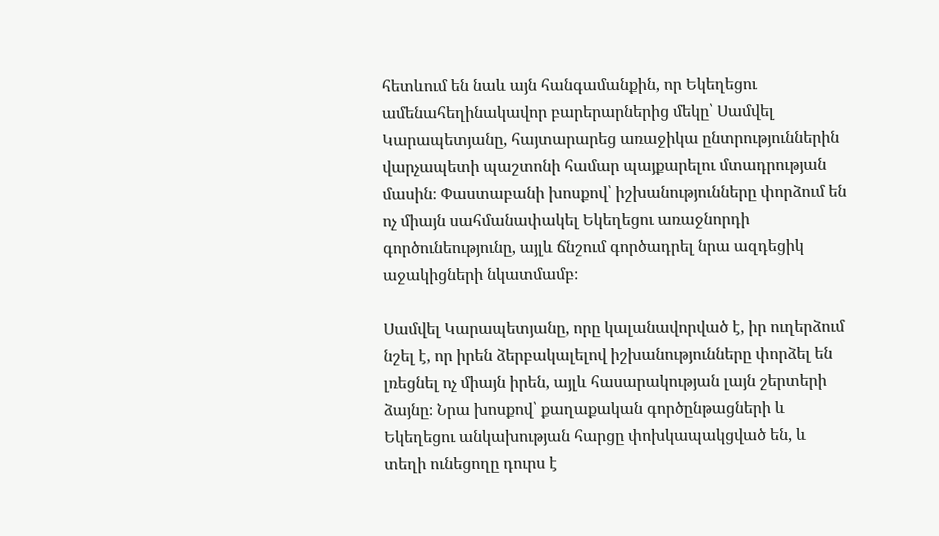հետևում են նաև այն հանգամանքին, որ Եկեղեցու ամենահեղինակավոր բարերարներից մեկը՝ Սամվել Կարապետյանը, հայտարարեց առաջիկա ընտրություններին վարչապետի պաշտոնի համար պայքարելու մտադրության մասին։ Փաստաբանի խոսքով՝ իշխանությունները փորձում են ոչ միայն սահմանափակել Եկեղեցու առաջնորդի գործունեությունը, այլև ճնշում գործադրել նրա ազդեցիկ աջակիցների նկատմամբ։

Սամվել Կարապետյանը, որը կալանավորված է, իր ուղերձում նշել է, որ իրեն ձերբակալելով իշխանությունները փորձել են լռեցնել ոչ միայն իրեն, այլև հասարակության լայն շերտերի ձայնը։ Նրա խոսքով՝ քաղաքական գործընթացների և Եկեղեցու անկախության հարցը փոխկապակցված են, և տեղի ունեցողը դուրս է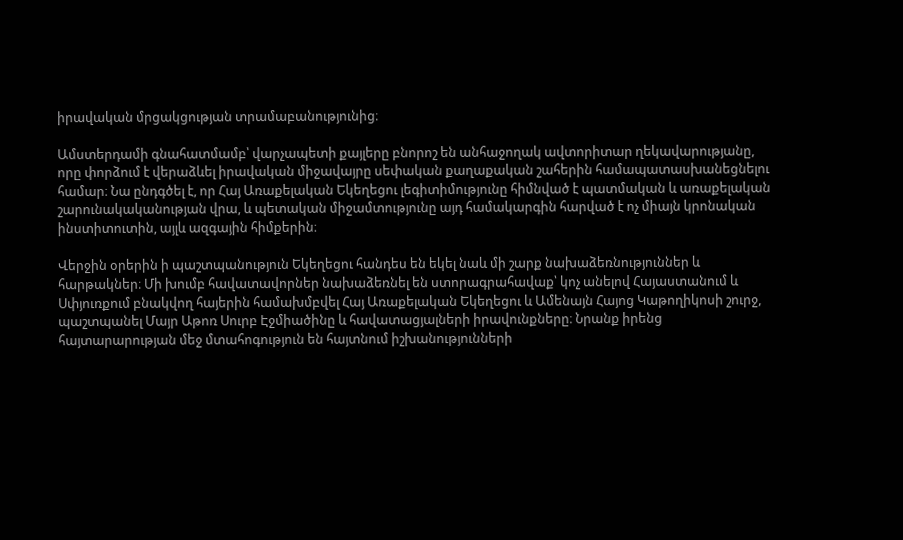իրավական մրցակցության տրամաբանությունից։

Ամստերդամի գնահատմամբ՝ վարչապետի քայլերը բնորոշ են անհաջողակ ավտորիտար ղեկավարությանը, որը փորձում է վերաձևել իրավական միջավայրը սեփական քաղաքական շահերին համապատասխանեցնելու համար։ Նա ընդգծել է, որ Հայ Առաքելական Եկեղեցու լեգիտիմությունը հիմնված է պատմական և առաքելական շարունակականության վրա, և պետական միջամտությունը այդ համակարգին հարված է ոչ միայն կրոնական ինստիտուտին, այլև ազգային հիմքերին։

Վերջին օրերին ի պաշտպանություն Եկեղեցու հանդես են եկել նաև մի շարք նախաձեռնություններ և հարթակներ։ Մի խումբ հավատավորներ նախաձեռնել են ստորագրահավաք՝ կոչ անելով Հայաստանում և Սփյուռքում բնակվող հայերին համախմբվել Հայ Առաքելական Եկեղեցու և Ամենայն Հայոց Կաթողիկոսի շուրջ, պաշտպանել Մայր Աթոռ Սուրբ Էջմիածինը և հավատացյալների իրավունքները։ Նրանք իրենց հայտարարության մեջ մտահոգություն են հայտնում իշխանությունների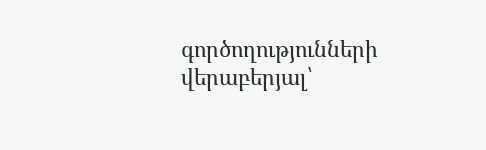գործողությունների վերաբերյալ՝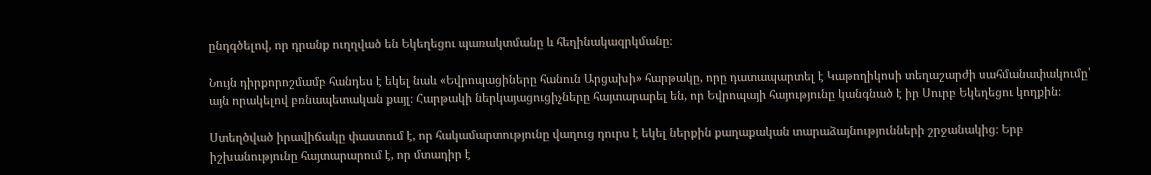ընդգծելով, որ դրանք ուղղված են Եկեղեցու պառակտմանը և հեղինակազրկմանը։

Նույն դիրքորոշմամբ հանդես է եկել նաև «Եվրոպացիները հանուն Արցախի» հարթակը, որը դատապարտել է Կաթողիկոսի տեղաշարժի սահմանափակումը՝ այն որակելով բռնապետական քայլ։ Հարթակի ներկայացուցիչները հայտարարել են, որ Եվրոպայի հայությունը կանգնած է իր Սուրբ Եկեղեցու կողքին։

Ստեղծված իրավիճակը փաստում է, որ հակամարտությունը վաղուց դուրս է եկել ներքին քաղաքական տարաձայնությունների շրջանակից։ Երբ իշխանությունը հայտարարում է, որ մտադիր է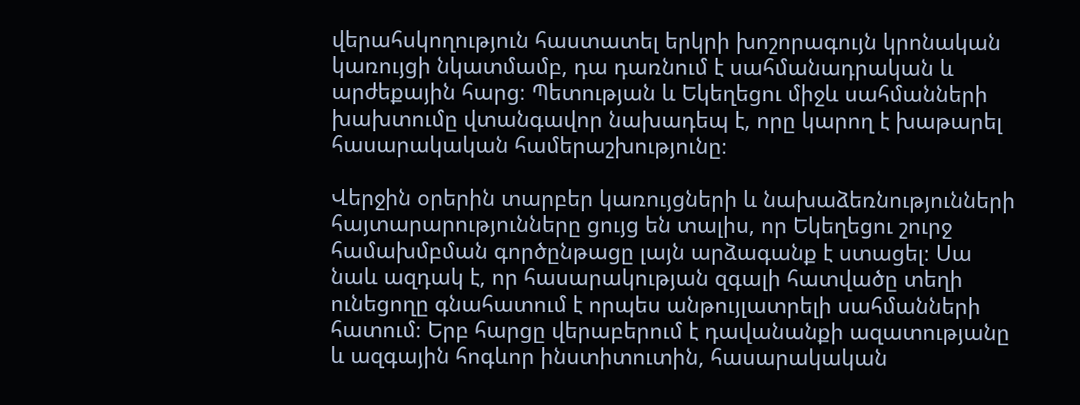վերահսկողություն հաստատել երկրի խոշորագույն կրոնական կառույցի նկատմամբ, դա դառնում է սահմանադրական և արժեքային հարց։ Պետության և Եկեղեցու միջև սահմանների խախտումը վտանգավոր նախադեպ է, որը կարող է խաթարել հասարակական համերաշխությունը։

Վերջին օրերին տարբեր կառույցների և նախաձեռնությունների հայտարարությունները ցույց են տալիս, որ Եկեղեցու շուրջ համախմբման գործընթացը լայն արձագանք է ստացել։ Սա նաև ազդակ է, որ հասարակության զգալի հատվածը տեղի ունեցողը գնահատում է որպես անթույլատրելի սահմանների հատում։ Երբ հարցը վերաբերում է դավանանքի ազատությանը և ազգային հոգևոր ինստիտուտին, հասարակական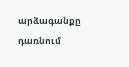արձագանքը դառնում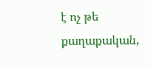է ոչ թե քաղաքական,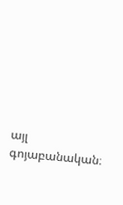այլ գոյաբանական։